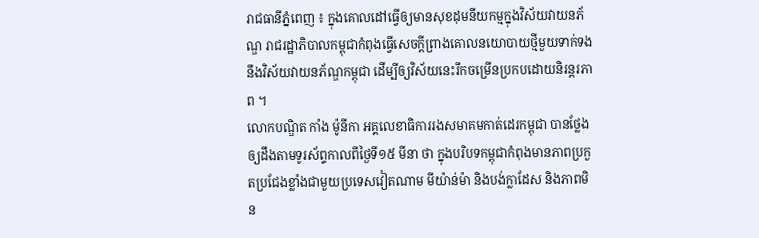រាជធានីភ្នំពេញ ៖ ក្នុងគោលដៅធ្វើឲ្យមានសុខដុមនីយកម្មក្នុងវិស័យវាយនភ័ណ្ឌ រាជរដ្ឋាភិបាលកម្ពុជាកំពុងធ្វើសេចក្តីព្រាងគោលនយោបាយថ្មីមួយទាក់ទងនឹងវិស័យវាយនភ័ណ្ឌកម្ពុជា ដើម្បីឲ្យវិស័យនេះរីកចម្រើនប្រកបដោយនិរន្តរភាព ។
លោកបណ្ឌិត កាំង ម៉ូនីកា អគ្គលេខាធិការរងសមាគមកាត់ដេរកម្ពុជា បានថ្លែងឲ្យដឹងតាមទូរស័ព្ទកាលពីថ្ងៃទី១៥ មីនា ថា ក្នុងបរិបទកម្ពុជាកំពុងមានភាពប្រកួតប្រជែងខ្លាំងជាមួយប្រទេសវៀតណាម មីយ៉ាន់ម៉ា និងបង់ក្លាដែស និងភាពមិន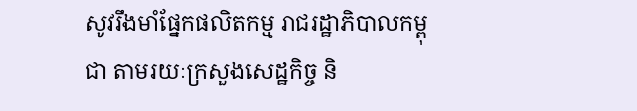សូវរឹងមាំផ្នែកផលិតកម្ម រាជរដ្ឋាភិបាលកម្ពុជា តាមរយៈក្រសួងសេដ្ឋកិច្ច និ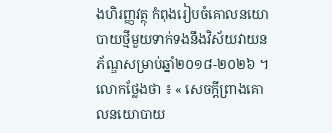ងហិរញ្ញវត្ថុ កំពុងរៀបចំគោលនយោបាយថ្មីមួយទាក់ទងនឹងវិស័យវាយនភ័ណ្ឌសម្រាប់ឆ្នាំ២០១៨-២០២៦ ។
លោកថ្លែងថា ៖ « សេចក្ដីព្រាងគោលនយោបាយ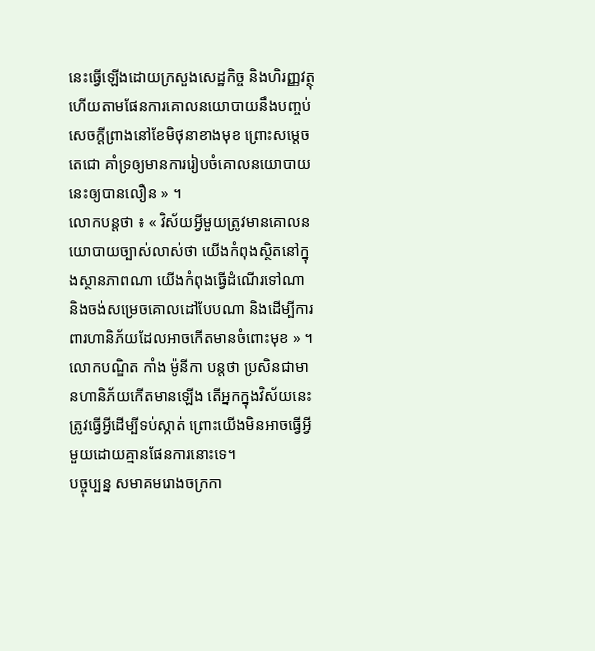នេះធ្វើឡើងដោយក្រសួងសេដ្ឋកិច្ច និងហិរញ្ញវត្ថុ ហើយតាមផែនការគោលនយោបាយនឹងបញ្ចប់សេចក្តីព្រាងនៅខែមិថុនាខាងមុខ ព្រោះសម្តេចតេជោ គាំទ្រឲ្យមានការរៀបចំគោលនយោបាយនេះឲ្យបានលឿន » ។
លោកបន្តថា ៖ « វិស័យអ្វីមួយត្រូវមានគោលនយោបាយច្បាស់លាស់ថា យើងកំពុងស្ថិតនៅក្នុងស្ថានភាពណា យើងកំពុងធ្វើដំណើរទៅណា និងចង់សម្រេចគោលដៅបែបណា និងដើម្បីការពារហានិភ័យដែលអាចកើតមានចំពោះមុខ » ។
លោកបណ្ឌិត កាំង ម៉ូនីកា បន្តថា ប្រសិនជាមានហានិភ័យកើតមានឡើង តើអ្នកក្នុងវិស័យនេះត្រូវធ្វើអ្វីដើម្បីទប់ស្កាត់ ព្រោះយើងមិនអាចធ្វើអ្វីមួយដោយគ្មានផែនការនោះទេ។
បច្ចុប្បន្ន សមាគមរោងចក្រកា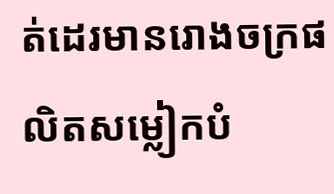ត់ដេរមានរោងចក្រផលិតសម្លៀកបំ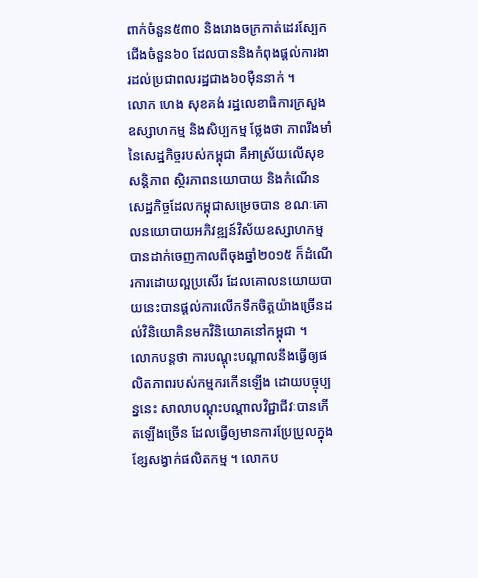ពាក់ចំនួន៥៣០ និងរោងចក្រកាត់ដេរស្បែកជើងចំនួន៦០ ដែលបាននិងកំពុងផ្តល់ការងារដល់ប្រជាពលរដ្ឋជាង៦០ម៉ឺននាក់ ។
លោក ហេង សុខគង់ រដ្ឋលេខាធិការក្រសួងឧស្សាហកម្ម និងសិប្បកម្ម ថ្លែងថា ភាពរឹងមាំនៃសេដ្ឋកិច្ចរបស់កម្ពុជា គឺអាស្រ័យលើសុខសន្តិភាព ស្ថិរភាពនយោបាយ និងកំណើនសេដ្ឋកិច្ចដែលកម្ពុជាសម្រេចបាន ខណៈគោលនយោបាយអភិវឌ្ឍន៍វិស័យឧស្សាហកម្មបានដាក់ចេញកាលពីចុងឆ្នាំ២០១៥ ក៏ដំណើរការដោយល្អប្រសើរ ដែលគោលនយោយបាយនេះបានផ្តល់ការលើកទឹកចិត្តយ៉ាងច្រើនដល់វិនិយោគិនមកវិនិយោគនៅកម្ពុជា ។
លោកបន្តថា ការបណ្តុះបណ្តាលនឹងធ្វើឲ្យផលិតភាពរបស់កម្មករកើនឡើង ដោយបច្ចុប្បន្ននេះ សាលាបណ្តុះបណ្តាលវិជ្ជាជីវៈបានកើតឡើងច្រើន ដែលធ្វើឲ្យមានការប្រែប្រួលក្នុងខ្សែសង្វាក់ផលិតកម្ម ។ លោកប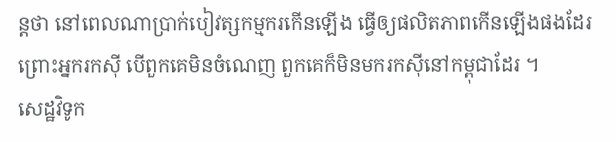ន្តថា នៅពេលណាប្រាក់បៀវត្សកម្មករកើនឡើង ធ្វើឲ្យផលិតភាពកើនឡើងផងដែរ ព្រោះអ្នករកស៊ី បើពួកគេមិនចំណេញ ពួកគេក៏មិនមករកស៊ីនៅកម្ពុជាដែរ ។
សេដ្ឋវិទូក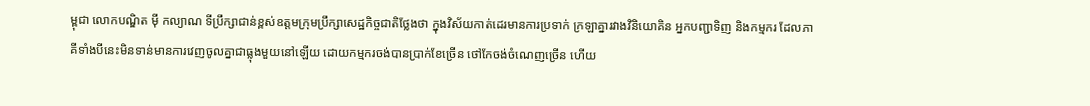ម្ពុជា លោកបណ្ឌិត ម៉ី កល្យាណ ទីប្រឹក្សាជាន់ខ្ពស់ឧត្តមក្រុមប្រឹក្សាសេដ្ឋកិច្ចជាតិថ្លែងថា ក្នុងវិស័យកាត់ដេរមានការប្រទាក់ ក្រឡាគ្នារវាងវិនិយោគិន អ្នកបញ្ជាទិញ និងកម្មករ ដែលភាគីទាំងបីនេះមិនទាន់មានការវេញចូលគ្នាជាធ្លុងមួយនៅឡើយ ដោយកម្មករចង់បានប្រាក់ខែច្រើន ថៅកែចង់ចំណេញច្រើន ហើយ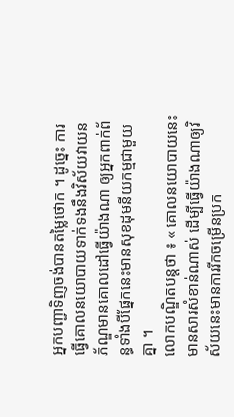អ្នកបញ្ជាទិញចង់បានតម្លៃថោក ។ ដូច្នេះ ការធ្វើគោលនយោបាយទាក់ទងនឹងវិស័យវាយនភ័ណ្ឌមានគោលដៅធ្វើយ៉ាងណា ឲ្យអ្នកពាក់ព័ន្ធទាំងបីផ្នែកនេះមានសុខដុមនីយកម្មជាមួយគ្នា ។
លោកបណ្ឌិតបន្តថា ៖ « គោលនយោបាយនេះមានសារសំខាន់ណាស់ ដើម្បីធ្វើយ៉ាងណាឲ្យវិស័យនេះមានការរីកចម្រើនប្រក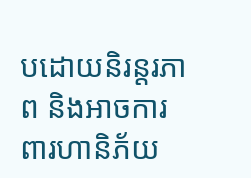បដោយនិរន្តរភាព និងអាចការពារហានិភ័យ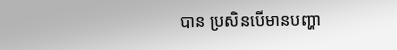បាន ប្រសិនបើមានបញ្ហា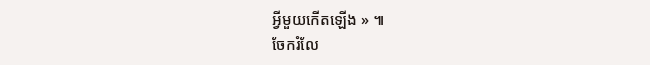អ្វីមួយកើតឡើង » ៕
ចែករំលែ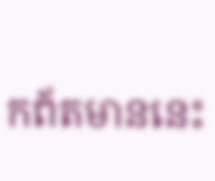កព័តមាននេះ